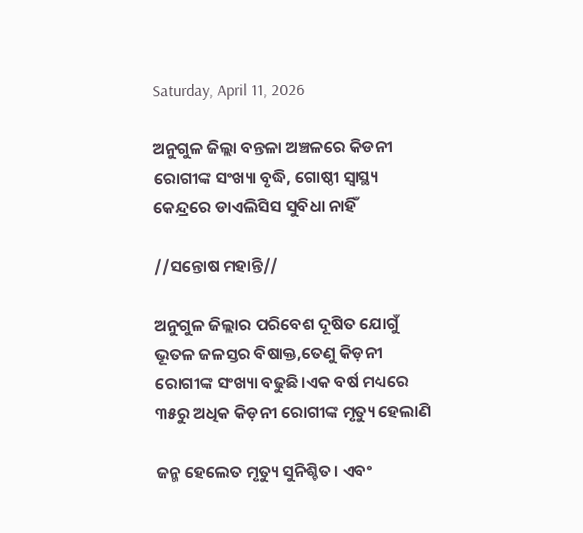Saturday, April 11, 2026

ଅନୁଗୁଳ ଜିଲ୍ଲା ବନ୍ତଳା ଅଞ୍ଚଳରେ କିଡନୀ ରୋଗୀଙ୍କ ସଂଖ୍ୟା ବୃଦ୍ଧି, ଗୋଷ୍ଠୀ ସ୍ବାସ୍ଥ୍ୟ କେନ୍ଦ୍ରରେ ଡାଏଲିସିସ ସୁବିଧା ନାହିଁ

//ସନ୍ତୋଷ ମହାନ୍ତି//

ଅନୁଗୁଳ ଜିଲ୍ଲାର ପରିବେଶ ଦୂଷିତ ଯୋଗୁଁ ଭୂତଳ ଜଳସ୍ତର ବିଷାକ୍ତ,ତେଣୁ କିଡ଼ନୀ ରୋଗୀଙ୍କ ସଂଖ୍ୟା ବଢୁଛି।ଏକ ବର୍ଷ ମଧ୍ୟରେ ୩୫ରୁ ଅଧିକ କିଡ଼ନୀ ରୋଗୀଙ୍କ ମୃତ୍ୟୁ ହେଲାଣି

ଜନ୍ମ ହେଲେତ ମୃତ୍ୟୁ ସୁନିଶ୍ଚିତ। ଏବଂ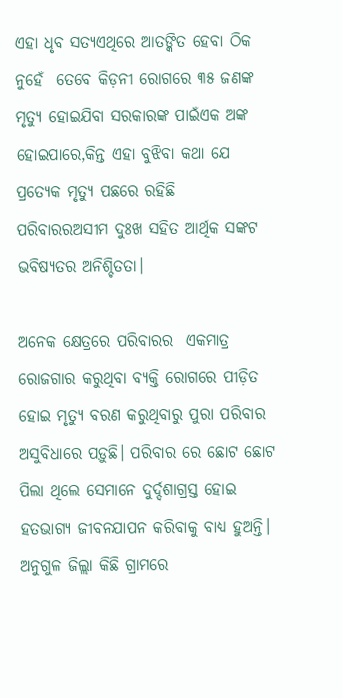ଏହା ଧୃବ ସତ୍ୟଏଥିରେ ଆତଙ୍କିତ ହେବା ଠିକ ନୁହେଁ  ତେବେ କିଡ଼ନୀ ରୋଗରେ ୩୫ ଜଣଙ୍କ ମୃତ୍ୟୁ ହୋଇଯିବା ସରକାରଙ୍କ ପାଇଁଏକ ଅଙ୍କ ହୋଇପାରେ,କିନ୍ତ ଏହା ବୁଝିବା କଥା ଯେ ପ୍ରତ୍ୟେକ ମୃତ୍ୟୁ ପଛରେ ରହିଛି ପରିବାରରଅସୀମ ଦୁଃଖ ସହିତ ଆର୍ଥିକ ସଙ୍କଟ  ଭବିଷ୍ୟତର ଅନିଶ୍ଚିତତା।

ଅନେକ କ୍ଷେତ୍ରରେ ପରିବାରର  ଏକମାତ୍ର ରୋଜଗାର କରୁଥିବା ବ୍ୟକ୍ତି ରୋଗରେ ପୀଡ଼ିତ ହୋଇ ମୃତ୍ୟୁ ବରଣ କରୁଥିବାରୁ ପୁରା ପରିବାର ଅସୁବିଧାରେ ପଡ଼ୁଛି। ପରିବାର ରେ ଛୋଟ ଛୋଟ ପିଲା ଥିଲେ ସେମାନେ ଦୁର୍ଦ୍ଦଶାଗ୍ରସ୍ତ ହୋଇ ହତଭାଗ୍ୟ ଜୀବନଯାପନ କରିବାକୁ ବାଧ୍ୟ ହୁଅନ୍ତି। ଅନୁଗୁଳ ଜିଲ୍ଲା କିଛି ଗ୍ରାମରେ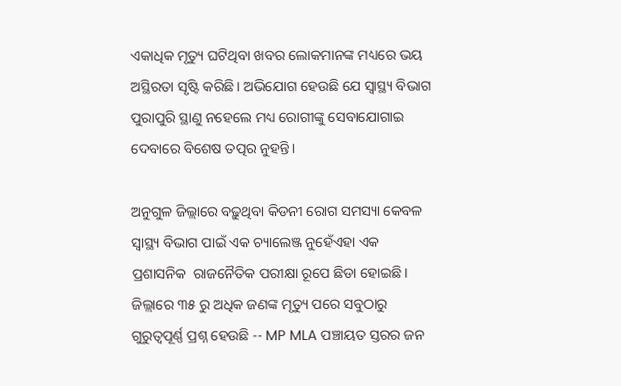ଏକାଧିକ ମୃତ୍ୟୁ ଘଟିଥିବା ଖବର ଲୋକମାନଙ୍କ ମଧ୍ୟରେ ଭୟ  ଅସ୍ଥିରତା ସୃଷ୍ଟି କରିଛି। ଅଭିଯୋଗ ହେଉଛି ଯେ ସ୍ବାସ୍ଥ୍ୟ ବିଭାଗ ପୁରାପୁରି ସ୍ଥାଣୁ ନହେଲେ ମଧ୍ୟ ରୋଗୀଙ୍କୁ ସେବାଯୋଗାଇ ଦେବାରେ ବିଶେଷ ତତ୍ପର ନୁହନ୍ତି।

ଅନୁଗୁଳ ଜିଲ୍ଲାରେ ବଢ଼ୁଥିବା କିଡନୀ ରୋଗ ସମସ୍ୟା କେବଳ ସ୍ୱାସ୍ଥ୍ୟ ବିଭାଗ ପାଇଁ ଏକ ଚ୍ୟାଲେଞ୍ଜ ନୁହେଁଏହା ଏକ ପ୍ରଶାସନିକ  ରାଜନୈତିକ ପରୀକ୍ଷା ରୂପେ ଛିଡା ହୋଇଛି। ଜିଲ୍ଲାରେ ୩୫ ରୁ ଅଧିକ ଜଣଙ୍କ ମୃତ୍ୟୁ ପରେ ସବୁଠାରୁ ଗୁରୁତ୍ୱପୂର୍ଣ୍ଣ ପ୍ରଶ୍ନ ହେଉଛି -- MP MLA ପଞ୍ଚାୟତ ସ୍ତରର ଜନ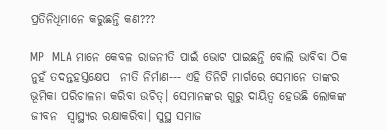ପ୍ରତିନିଧିମାନେ କରୁଛନ୍ତି କଣ???

MP  MLA ମାନେ କେବଳ ରାଜନୀତି ପାଇଁ ଭୋଟ ପାଇଛନ୍ତି ବୋଲି ଭାବିବା ଠିକ ନୁହଁ ତଦନ୍ତହସ୍ତକ୍ଷେପ  ନୀତି ନିର୍ମାଣ--- ଏହି ତିନିଟି ମାର୍ଗରେ ସେମାନେ ତାଙ୍କର ଭୂମିକା ପରିଚାଳନା କରିବା ଉଚିତ୍। ସେମାନଙ୍କର ଗୁରୁ ଦାୟିତ୍ଵ ହେଉଛି ଲୋକଙ୍କ ଜୀବନ  ସ୍ୱାସ୍ଥ୍ୟର ରକ୍ଷାକରିବା। ସୁସ୍ଥ ସମାଜ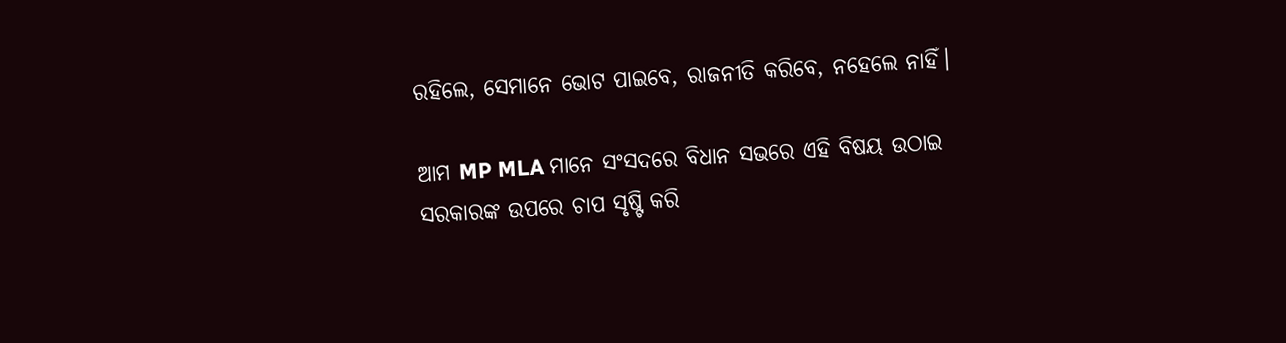ରହିଲେ, ସେମାନେ ଭୋଟ ପାଇବେ, ରାଜନୀତି କରିବେ, ନହେଲେ ନାହିଁ।

ଆମ MP MLA ମାନେ ସଂସଦରେ ବିଧାନ ସଭରେ ଏହି ବିଷୟ ଉଠାଇ ସରକାରଙ୍କ ଉପରେ ଚାପ ସୃଷ୍ଟି କରି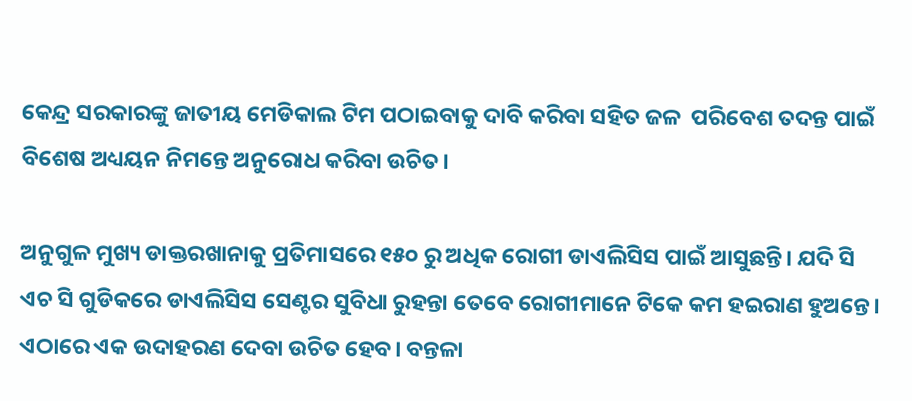କେନ୍ଦ୍ର ସରକାରଙ୍କୁ ଜାତୀୟ ମେଡିକାଲ ଟିମ ପଠାଇବାକୁ ଦାବି କରିବା ସହିତ ଜଳ  ପରିବେଶ ତଦନ୍ତ ପାଇଁ ବିଶେଷ ଅଧ୍ୟୟନ ନିମନ୍ତେ ଅନୁରୋଧ କରିବା ଉଚିତ।

ଅନୁଗୁଳ ମୁଖ୍ୟ ଡାକ୍ତରଖାନାକୁ ପ୍ରତିମାସରେ ୧୫୦ ରୁ ଅଧିକ ରୋଗୀ ଡାଏଲିସିସ ପାଇଁ ଆସୁଛନ୍ତି। ଯଦି ସି ଏଚ ସି ଗୁଡିକରେ ଡାଏଲିସିସ ସେଣ୍ଟର ସୁବିଧା ରୁହନ୍ତା ତେବେ ରୋଗୀମାନେ ଟିକେ କମ ହଇରାଣ ହୁଅନ୍ତେ। ଏଠାରେ ଏକ ଉଦାହରଣ ଦେବା ଉଚିତ ହେବ। ବନ୍ତଳା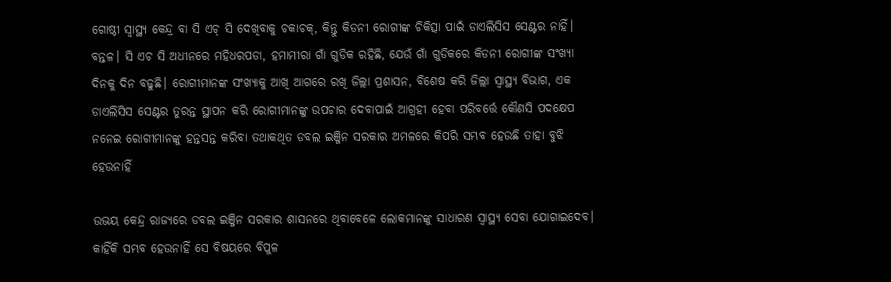ଗୋଷ୍ଠୀ ସ୍ବାସ୍ଥ୍ୟ କେନ୍ଦ୍ର ବା ସି ଏଚ୍ ସି ଦେଖିବାକୁ ଚକାଚକ୍, କିନ୍ତୁ କିଡନୀ ରୋଗୀଙ୍କ ଚିକିତ୍ସା ପାଇଁ ଡାଏଲିସିସ ସେଣ୍ଟର ନାହିଁ। ବନ୍ତଳ। ସି ଏଚ ସି ଅଧୀନରେ ମହିଧରପଡା, ହମାମୀରା ଗାଁ ଗୁଡିକ ରହିଛି, ଯେଉଁ ଗାଁ ଗୁଡିକରେ କିଡନୀ ରୋଗୀଙ୍କ ସଂଖ୍ୟା ଦିନକୁ ଦିନ ବଢୁଛି। ରୋଗୀମାନଙ୍କ ସଂଖ୍ୟାକୁ ଆଖି ଆଗରେ ରଖି ଜିଲ୍ଲା ପ୍ରଶାସନ, ବିଶେଷ କରି ଜିଲ୍ଲା ସ୍ବାସ୍ଥ୍ୟ ବିଭାଗ, ଏକ ଡାଏଲିସିସ ସେଣ୍ଟର ତୁରନ୍ତ ସ୍ଥାପନ କରି ରୋଗୀମାନଙ୍କୁ ଉପଚାର ଦେବାପାଇଁ ଆଗ୍ରହୀ ହେବା ପରିବର୍ତ୍ତେ କୌଣସି ପଦକ୍ଷେପ ନନେଇ ରୋଗୀମାନଙ୍କୁ ହନ୍ତସନ୍ତ କରିବା ତଥାକଥିତ ଡବଲ ଇଞ୍ଜିନ ସରକାର ଅମଳରେ କିପରି ସମ୍ଭବ ହେଉଛି ତାହା ବୁଝି ହେଉନାହିଁ

ଉଭୟ କେନ୍ଦ୍ର ରାଜ୍ୟରେ ଡବଲ ଇଞ୍ଜିନ ସରକାର ଶାସନରେ ଥିବାବେଳେ ଲୋକମାନଙ୍କୁ ସାଧାରଣ ସ୍ବାସ୍ଥ୍ୟ ସେବା ଯୋଗାଇଦେବ। କାହିଁକି ସମ୍ଭବ ହେଉନାହିଁ ସେ ବିଷୟରେ ବିପୁଳ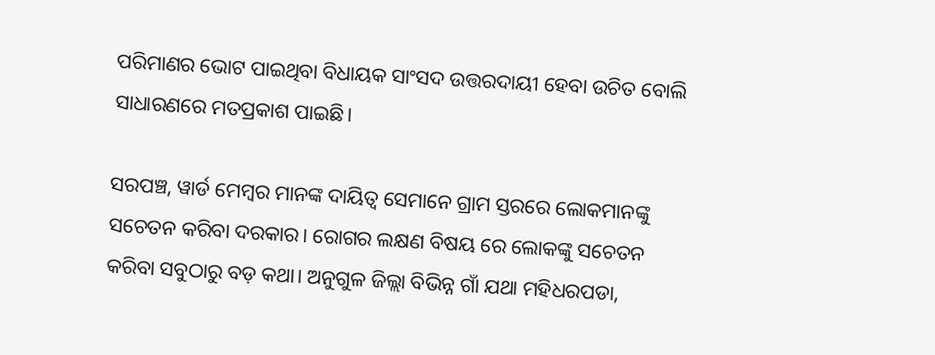ପରିମାଣର ଭୋଟ ପାଇଥିବା ବିଧାୟକ ସାଂସଦ ଉତ୍ତରଦାୟୀ ହେବା ଉଚିତ ବୋଲି ସାଧାରଣରେ ମତପ୍ରକାଶ ପାଇଛି।

ସରପଞ୍ଚ, ୱାର୍ଡ ମେମ୍ବର ମାନଙ୍କ ଦାୟିତ୍ଵ ସେମାନେ ଗ୍ରାମ ସ୍ତରରେ ଲୋକମାନଙ୍କୁ ସଚେତନ କରିବା ଦରକାର। ରୋଗର ଲକ୍ଷଣ ବିଷୟ ରେ ଲୋକଙ୍କୁ ସଚେତନ କରିବା ସବୁଠାରୁ ବଡ଼ କଥା। ଅନୁଗୁଳ ଜିଲ୍ଲା ବିଭିନ୍ନ ଗାଁ ଯଥା ମହିଧରପଡା,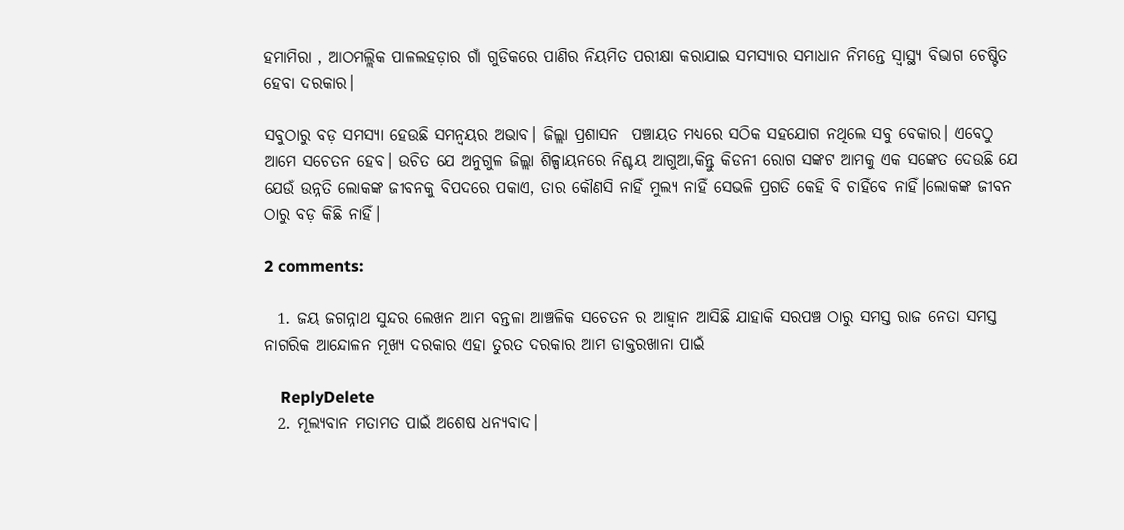ହମାମିରା , ଆଠମଲ୍ଲିକ ପାଳଲହଡ଼ାର ଗାଁ ଗୁଡିକରେ ପାଣିର ନିୟମିତ ପରୀକ୍ଷା କରାଯାଇ ସମସ୍ୟାର ସମାଧାନ ନିମନ୍ତେ ସ୍ୱାସ୍ଥ୍ୟ ବିଭାଗ ଚେଷ୍ଟିତ ହେବା ଦରକାର।

ସବୁଠାରୁ ବଡ଼ ସମସ୍ୟା ହେଉଛି ସମନ୍ୱୟର ଅଭାବ। ଜିଲ୍ଲା ପ୍ରଶାସନ  ପଞ୍ଚାୟତ ମଧ୍ୟରେ ସଠିକ ସହଯୋଗ ନଥିଲେ ସବୁ ବେକାର। ଏବେଠୁ ଆମେ ସଚେତନ ହେବ। ଉଚିତ ଯେ ଅନୁଗୁଳ ଜିଲ୍ଲା ଶିଳ୍ପାୟନରେ ନିଶ୍ଚୟ ଆଗୁଆ,କିନ୍ତୁ କିଡନୀ ରୋଗ ସଙ୍କଟ ଆମକୁ ଏକ ସଙ୍କେତ ଦେଉଛି ଯେ ଯେଉଁ ଉନ୍ନତି ଲୋକଙ୍କ ଜୀବନକୁ ବିପଦରେ ପକାଏ, ତାର କୌଣସି ନାହିଁ ମୁଲ୍ୟ ନାହିଁ ସେଭଳି ପ୍ରଗତି କେହି ବି ଚାହିଁବେ ନାହିଁ।ଲୋକଙ୍କ ଜୀବନ ଠାରୁ ବଡ଼ କିଛି ନାହିଁ।

2 comments:

  1. ଜୟ ଜଗନ୍ନାଥ ସୁନ୍ଦର ଲେଖନ ଆମ ବନ୍ତଳା ଆଞ୍ଚଳିକ ସଚେତନ ର ଆହ୍ଵାନ ଆସିଛି ଯାହାକି ସରପଞ୍ଚ ଠାରୁ ସମସ୍ତ ରାଜ ନେତା ସମସ୍ତ ନାଗରିକ ଆନ୍ଦୋଳନ ମୂଖ୍ୟ ଦରକାର ଏହା ତୁରତ ଦରକାର ଆମ ଡାକ୍ତରଖାନା ପାଇଁ

    ReplyDelete
  2. ମୂଲ୍ୟବାନ ମତାମତ ପାଇଁ ଅଶେଷ ଧନ୍ୟବାଦ।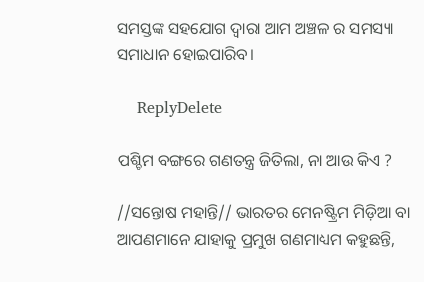ସମସ୍ତଙ୍କ ସହଯୋଗ ଦ୍ଵାରା ଆମ ଅଞ୍ଚଳ ର ସମସ୍ୟା ସମାଧାନ ହୋଇପାରିବ।

    ReplyDelete

ପଶ୍ଚିମ ବଙ୍ଗରେ ଗଣତନ୍ତ୍ର ଜିତିଲା, ନା ଆଉ କିଏ ?

//ସନ୍ତୋଷ ମହାନ୍ତି// ଭାରତର ମେନଷ୍ଟ୍ରିମ ମିଡ଼ିଆ ବା ଆପଣମାନେ ଯାହାକୁ ପ୍ରମୁଖ ଗଣମାଧ୍ୟମ କହୁଛନ୍ତି,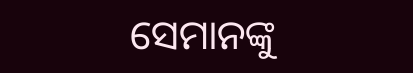ସେମାନଙ୍କୁ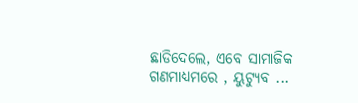ଛାଡିଦେଲେ, ଏବେ ସାମାଜିକ ଗଣମାଧ୍ୟମରେ , ୟୁଟ୍ୟୁବ ...